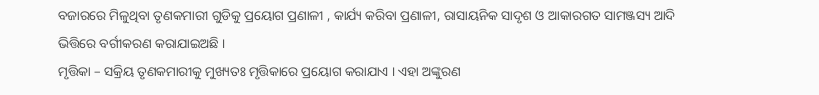ବଜାରରେ ମିଳୁଥିବା ତୃଣକମାରୀ ଗୁଡିକୁ ପ୍ରୟୋଗ ପ୍ରଣାଳୀ , କାର୍ଯ୍ୟ କରିବା ପ୍ରଣାଳୀ, ରାସାୟନିକ ସାଦୃଶ ଓ ଆକାରଗତ ସାମଞ୍ଜସ୍ୟ ଆଦି ଭିତ୍ତିରେ ବର୍ଗୀକରଣ କରାଯାଇଅଛି ।
ମୃତ୍ତିକା – ସକ୍ରିୟ ତୃଣକମାରୀକୁ ମୁଖ୍ୟତଃ ମୃତ୍ତିକାରେ ପ୍ରୟୋଗ କରାଯାଏ । ଏହା ଅଙ୍କୁରଣ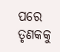ପରେ ତୃଣକକୁ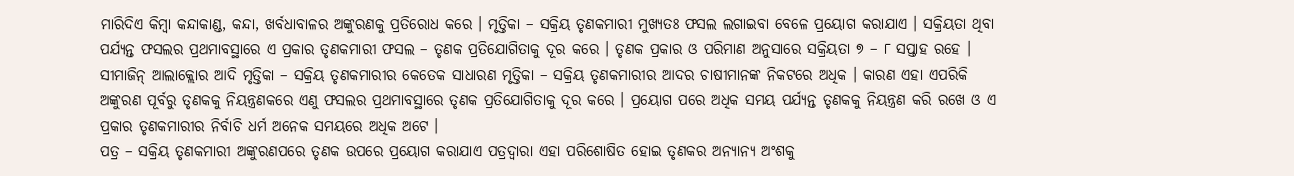ମାରିଦିଏ କିମ୍ବା କନ୍ଦାକାଣ୍ଡ, କନ୍ଦା, ଖର୍ବଧାବାଳର ଅଙ୍କୁରଣକୁ ପ୍ରତିରୋଧ କରେ । ମୃତ୍ତିକା – ସକ୍ରିୟ ତୃଣକମାରୀ ମୁଖ୍ୟତଃ ଫସଲ ଲଗାଇବା ବେଳେ ପ୍ରୟୋଗ କରାଯାଏ । ସକ୍ରିୟତା ଥିବା ପର୍ଯ୍ୟନ୍ତ ଫସଲର ପ୍ରଥମାବସ୍ଥାରେ ଏ ପ୍ରକାର ତୃଣକମାରୀ ଫସଲ – ତୃଣକ ପ୍ରତିଯୋଗିତାକୁ ଦୂର କରେ । ତୃଣକ ପ୍ରକାର ଓ ପରିମାଣ ଅନୁସାରେ ସକ୍ରିୟତା ୭ – ୮ ସପ୍ତାହ ରହେ । ସୀମାଜିନ୍ ଆଲାକ୍ଲୋର ଆଦି ମୃତ୍ତିକା – ସକ୍ରିୟ ତୃଣକମାରୀର କେତେକ ସାଧାରଣ ମୃତ୍ତିକା – ସକ୍ରିୟ ତୃଣକମାରୀର ଆଦର ଚାଷୀମାନଙ୍କ ନିକଟରେ ଅଧିକ । କାରଣ ଏହା ଏପରିକି ଅଙ୍କୁରଣ ପୂର୍ବରୁ ତୃଣକକୁ ନିୟନ୍ତ୍ରଣକରେ ଏଣୁ ଫସଲର ପ୍ରଥମାବସ୍ଥାରେ ତୃଣକ ପ୍ରତିଯୋଗିତାକୁ ଦୂର କରେ । ପ୍ରୟୋଗ ପରେ ଅଧିକ ସମୟ ପର୍ଯ୍ୟନ୍ତ ତୃଣକକୁ ନିୟନ୍ତ୍ରଣ କରି ରଖେ ଓ ଏ ପ୍ରକାର ତୃଣକମାରୀର ନିର୍ବାଚି ଧର୍ମ ଅନେକ ସମୟରେ ଅଧିକ ଅଟେ ।
ପତ୍ର – ସକ୍ରିୟ ତୃଣକମାରୀ ଅଙ୍କୁରଣପରେ ତୃଣକ ଉପରେ ପ୍ରୟୋଗ କରାଯାଏ ପତ୍ରଦ୍ଵାରା ଏହା ପରିଶୋଷିତ ହୋଇ ତୃଣକର ଅନ୍ୟାନ୍ୟ ଅଂଶକୁ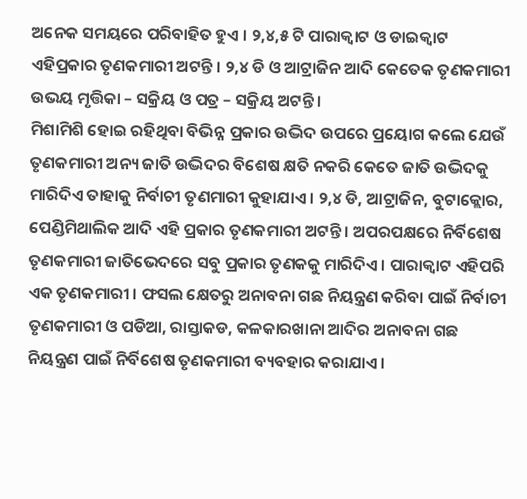ଅନେକ ସମୟରେ ପରିବାହିତ ହୁଏ । ୨,୪,୫ ଟି ପାରାକ୍ଵାଟ ଓ ଡାଇକ୍ଵାଟ ଏହିପ୍ରକାର ତୃଣକମାରୀ ଅଟନ୍ତି । ୨,୪ ଡି ଓ ଆଟ୍ରାଜିନ ଆଦି କେତେକ ତୃଣକମାରୀ ଉଭୟ ମୃତ୍ତିକା – ସକ୍ରିୟ ଓ ପତ୍ର – ସକ୍ରିୟ ଅଟନ୍ତି ।
ମିଶାମିଶି ହୋଇ ରହିଥିବା ବିଭିନ୍ନ ପ୍ରକାର ଉଦ୍ଭିଦ ଉପରେ ପ୍ରୟୋଗ କଲେ ଯେଉଁ ତୃଣକମାରୀ ଅନ୍ୟ ଜାତି ଉଦ୍ଭିଦର ବିଶେଷ କ୍ଷତି ନକରି କେତେ ଜାତି ଉଦ୍ଭିଦକୁ ମାରିଦିଏ ତାହାକୁ ନିର୍ବାଚୀ ତୃଣମାରୀ କୁହାଯାଏ । ୨,୪ ଡି, ଆଟ୍ରାଜିନ, ବୁଟାକ୍ଲୋର, ପେଣ୍ଡିମିଥାଲିକ ଆଦି ଏହି ପ୍ରକାର ତୃଣକମାରୀ ଅଟନ୍ତି । ଅପରପକ୍ଷରେ ନିର୍ବିଶେଷ ତୃଣକମାରୀ ଜାତିଭେଦରେ ସବୁ ପ୍ରକାର ତୃଣକକୁ ମାରିଦିଏ । ପାରାକ୍ଵାଟ ଏହିପରି ଏକ ତୃଣକମାରୀ । ଫସଲ କ୍ଷେତରୁ ଅନାବନା ଗଛ ନିୟନ୍ତ୍ରଣ କରିବା ପାଇଁ ନିର୍ବାଚୀ ତୃଣକମାରୀ ଓ ପଡିଆ, ରାସ୍ତାକଡ, କଳକାରଖାନା ଆଦିର ଅନାବନା ଗଛ ନିୟନ୍ତ୍ରଣ ପାଇଁ ନିର୍ବିଶେଷ ତୃଣକମାରୀ ବ୍ୟବହାର କରାଯାଏ ।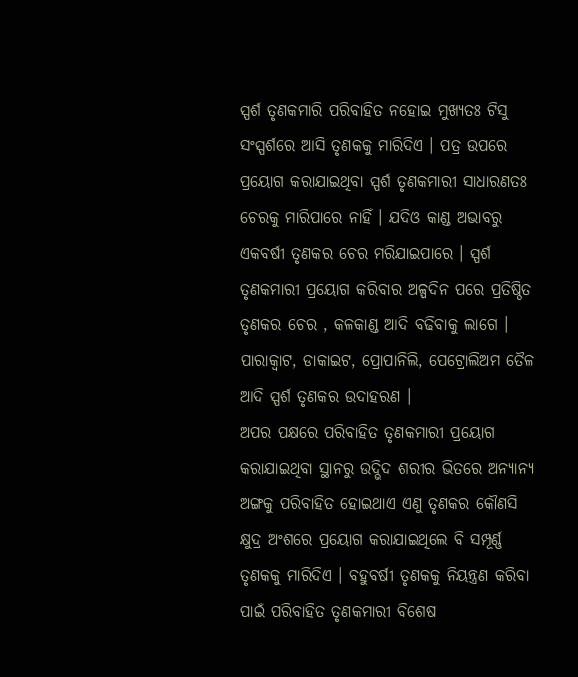ସ୍ପର୍ଶ ତୃଣକମାରି ପରିବାହିତ ନହୋଇ ମୁଖ୍ୟତଃ ଟିସୁ ସଂସ୍ପର୍ଶରେ ଆସି ତୃଣକକୁ ମାରିଦିଏ । ପତ୍ର ଉପରେ ପ୍ରୟୋଗ କରାଯାଇଥିବା ସ୍ପର୍ଶ ତୃଣକମାରୀ ସାଧାରଣତଃ ଚେରକୁ ମାରିପାରେ ନାହିଁ । ଯଦିଓ କାଣ୍ଡ ଅଭାବରୁ ଏକବର୍ଷୀ ତୃଣକର ଚେର ମରିଯାଇପାରେ । ସ୍ପର୍ଶ ତୃଣକମାରୀ ପ୍ରୟୋଗ କରିବାର ଅଳ୍ପଦିନ ପରେ ପ୍ରତିଷ୍ଠିତ ତୃଣକର ଚେର , କଳକାଣ୍ଡ ଆଦି ବଢିବାକୁ ଲାଗେ । ପାରାକ୍ଵାଟ, ଡାକାଇଟ, ପ୍ରୋପାନିଲି, ପେଟ୍ରୋଲିଅମ ତୈଳ ଆଦି ସ୍ପର୍ଶ ତୃଣକର ଉଦାହରଣ ।
ଅପର ପକ୍ଷରେ ପରିବାହିତ ତୃଣକମାରୀ ପ୍ରୟୋଗ କରାଯାଇଥିବା ସ୍ଥାନରୁ ଉଦ୍ଭିଦ ଶରୀର ଭିତରେ ଅନ୍ୟାନ୍ୟ ଅଙ୍ଗକୁ ପରିବାହିତ ହୋଇଥାଏ ଏଣୁ ତୃଣକର କୌଣସି କ୍ଷୁଦ୍ର ଅଂଶରେ ପ୍ରୟୋଗ କରାଯାଇଥିଲେ ବି ସମ୍ପୂର୍ଣ୍ଣ ତୃଣକକୁ ମାରିଦିଏ । ବହୁବର୍ଷୀ ତୃଣକକୁ ନିୟନ୍ତ୍ରଣ କରିବା ପାଇଁ ପରିବାହିତ ତୃଣକମାରୀ ବିଶେଷ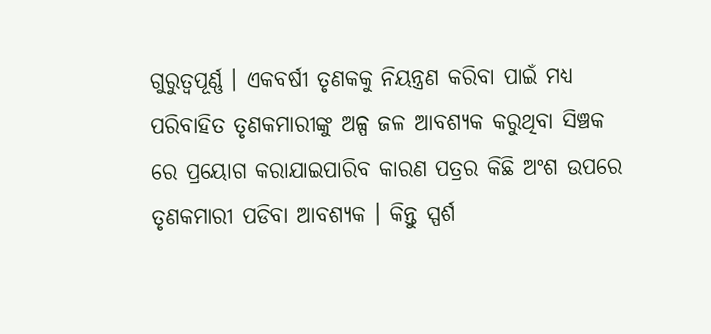ଗୁରୁତ୍ୱପୂର୍ଣ୍ଣ । ଏକବର୍ଷୀ ତୃଣକକୁ ନିୟନ୍ତ୍ରଣ କରିବା ପାଇଁ ମଧ୍ୟ ପରିବାହିତ ତୃଣକମାରୀଙ୍କୁ ଅଳ୍ପ ଜଳ ଆବଶ୍ୟକ କରୁଥିବା ସିଞ୍ଚକ ରେ ପ୍ରୟୋଗ କରାଯାଇପାରିବ କାରଣ ପତ୍ରର କିଛି ଅଂଶ ଉପରେ ତୃଣକମାରୀ ପଡିବା ଆବଶ୍ୟକ । କିନ୍ତୁ ସ୍ପର୍ଶ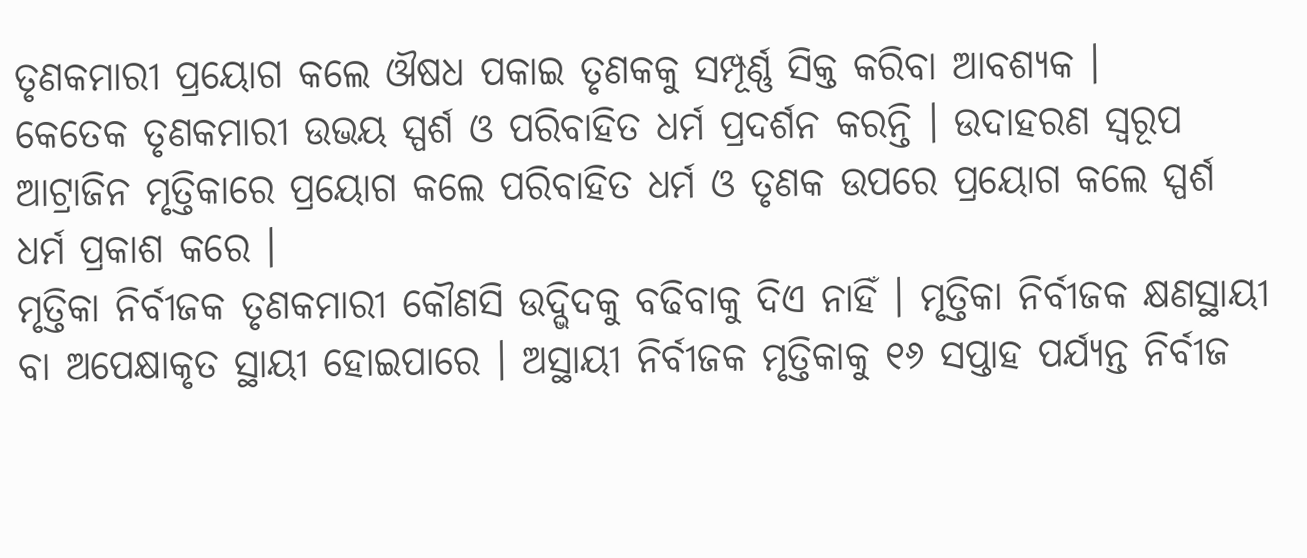ତୃଣକମାରୀ ପ୍ରୟୋଗ କଲେ ଔଷଧ ପକାଇ ତୃଣକକୁ ସମ୍ପୂର୍ଣ୍ଣ ସିକ୍ତ କରିବା ଆବଶ୍ୟକ ।
କେତେକ ତୃଣକମାରୀ ଉଭୟ ସ୍ପର୍ଶ ଓ ପରିବାହିତ ଧର୍ମ ପ୍ରଦର୍ଶନ କରନ୍ତି । ଉଦାହରଣ ସ୍ୱରୂପ ଆଟ୍ରାଜିନ ମୃତ୍ତିକାରେ ପ୍ରୟୋଗ କଲେ ପରିବାହିତ ଧର୍ମ ଓ ତୃଣକ ଉପରେ ପ୍ରୟୋଗ କଲେ ସ୍ପର୍ଶ ଧର୍ମ ପ୍ରକାଶ କରେ ।
ମୃତ୍ତିକା ନିର୍ବୀଜକ ତୃଣକମାରୀ କୌଣସି ଉଦ୍ଭିଦକୁ ବଢିବାକୁ ଦିଏ ନାହିଁ । ମୃତ୍ତିକା ନିର୍ବୀଜକ କ୍ଷଣସ୍ଥାୟୀ ବା ଅପେକ୍ଷାକୃତ ସ୍ଥାୟୀ ହୋଇପାରେ । ଅସ୍ଥାୟୀ ନିର୍ବୀଜକ ମୃତ୍ତିକାକୁ ୧୬ ସପ୍ତାହ ପର୍ଯ୍ୟନ୍ତ ନିର୍ବୀଜ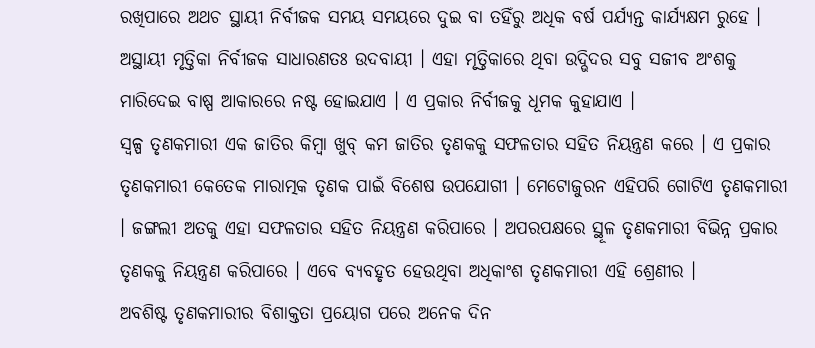ରଖିପାରେ ଅଥଚ ସ୍ଥାୟୀ ନିର୍ବୀଜକ ସମୟ ସମୟରେ ଦୁଇ ବା ତହିଁରୁ ଅଧିକ ବର୍ଷ ପର୍ଯ୍ୟନ୍ତ କାର୍ଯ୍ୟକ୍ଷମ ରୁହେ । ଅସ୍ଥାୟୀ ମୃତ୍ତିକା ନିର୍ବୀଜକ ସାଧାରଣତଃ ଉଦବାୟୀ । ଏହା ମୃତ୍ତିକାରେ ଥିବା ଉଦ୍ଭିଦର ସବୁ ସଜୀବ ଅଂଶକୁ ମାରିଦେଇ ବାଷ୍ପ ଆକାରରେ ନଷ୍ଟ ହୋଇଯାଏ । ଏ ପ୍ରକାର ନିର୍ବୀଜକୁ ଧୂମକ କୁହାଯାଏ ।
ସ୍ୱଳ୍ପ ତୃଣକମାରୀ ଏକ ଜାତିର କିମ୍ବା ଖୁବ୍ କମ ଜାତିର ତୃଣକକୁ ସଫଳତାର ସହିତ ନିୟନ୍ତ୍ରଣ କରେ । ଏ ପ୍ରକାର ତୃଣକମାରୀ କେତେକ ମାରାତ୍ମକ ତୃଣକ ପାଇଁ ବିଶେଷ ଉପଯୋଗୀ । ମେଟୋଜୁରନ ଏହିପରି ଗୋଟିଏ ତୃଣକମାରୀ । ଜଙ୍ଗଲୀ ଅତକୁ ଏହା ସଫଳତାର ସହିତ ନିୟନ୍ତ୍ରଣ କରିପାରେ । ଅପରପକ୍ଷରେ ସ୍ଥୂଳ ତୃଣକମାରୀ ବିଭିନ୍ନ ପ୍ରକାର ତୃଣକକୁ ନିୟନ୍ତ୍ରଣ କରିପାରେ । ଏବେ ବ୍ୟବହୃତ ହେଉଥିବା ଅଧିକାଂଶ ତୃଣକମାରୀ ଏହି ଶ୍ରେଣୀର ।
ଅବଶିଷ୍ଟ ତୃଣକମାରୀର ବିଶାକ୍ତତା ପ୍ରୟୋଗ ପରେ ଅନେକ ଦିନ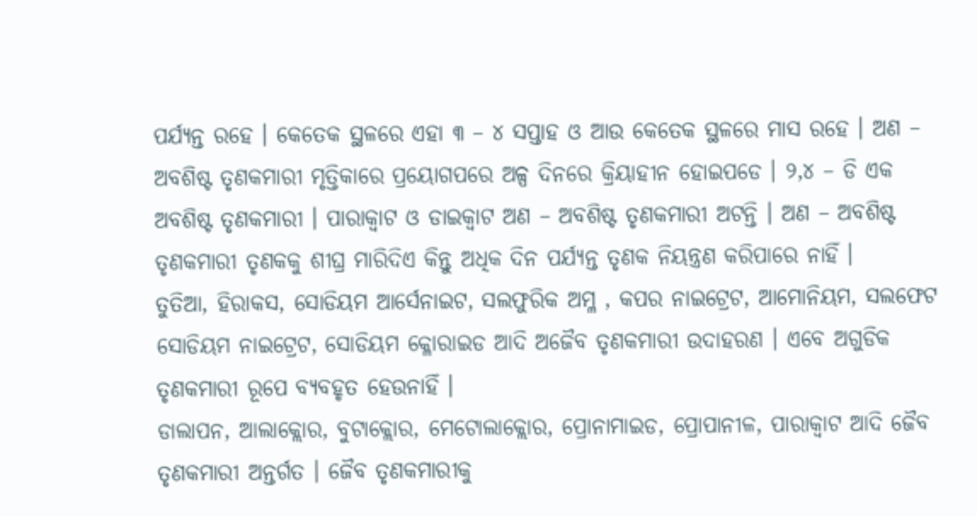ପର୍ଯ୍ୟନ୍ତ ରହେ । କେତେକ ସ୍ଥଳରେ ଏହା ୩ – ୪ ସପ୍ତାହ ଓ ଆଉ କେତେକ ସ୍ଥଳରେ ମାସ ରହେ । ଅଣ – ଅବଶିଷ୍ଟ ତୃଣକମାରୀ ମୃତ୍ତିକାରେ ପ୍ରୟୋଗପରେ ଅଳ୍ପ ଦିନରେ କ୍ରିୟାହୀନ ହୋଇପଡେ । ୨,୪ – ଡି ଏକ ଅବଶିଷ୍ଟ ତୃଣକମାରୀ । ପାରାକ୍ଵାଟ ଓ ଡାଇକ୍ଵାଟ ଅଣ – ଅବଶିଷ୍ଟ ତୃଣକମାରୀ ଅଟନ୍ତି । ଅଣ – ଅବଶିଷ୍ଟ ତୃଣକମାରୀ ତୃଣକକୁ ଶୀଘ୍ର ମାରିଦିଏ କିନ୍ତୁ ଅଧିକ ଦିନ ପର୍ଯ୍ୟନ୍ତ ତୃଣକ ନିୟନ୍ତ୍ରଣ କରିପାରେ ନାହିଁ ।
ତୁତିଆ, ହିରାକସ, ସୋଡିୟମ ଆର୍ସେନାଇଟ, ସଲଫୁରିକ ଅମ୍ଳ , କପର ନାଇଟ୍ରେଟ, ଆମୋନିୟମ, ସଲଫେଟ ସୋଡିୟମ ନାଇଟ୍ରେଟ, ସୋଡିୟମ କ୍ଳୋରାଇଡ ଆଦି ଅଜୈବ ତୃଣକମାରୀ ଉଦାହରଣ । ଏବେ ଅଗୁଡିକ ତୃଣକମାରୀ ରୂପେ ବ୍ୟବହୃତ ହେଉନାହିଁ ।
ଡାଲାପନ, ଆଲାକ୍ଲୋର, ବୁଟାକ୍ଲୋର, ମେଟୋଲାକ୍ଲୋର, ପ୍ରୋନାମାଇଡ, ପ୍ରୋପାନୀଳ, ପାରାକ୍ଵାଟ ଆଦି ଜୈବ ତୃଣକମାରୀ ଅନ୍ତର୍ଗତ । ଜୈବ ତୃଣକମାରୀକୁ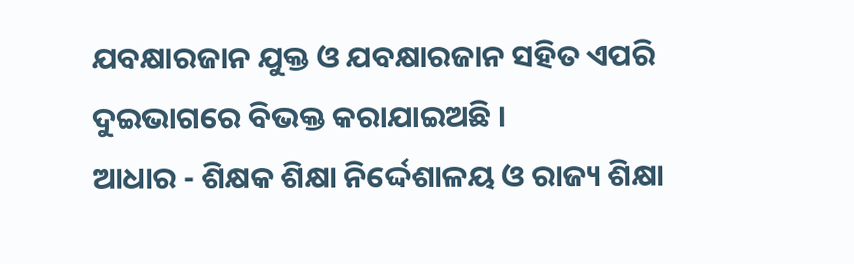ଯବକ୍ଷାରଜାନ ଯୁକ୍ତ ଓ ଯବକ୍ଷାରଜାନ ସହିତ ଏପରି ଦୁଇଭାଗରେ ବିଭକ୍ତ କରାଯାଇଅଛି ।
ଆଧାର - ଶିକ୍ଷକ ଶିକ୍ଷା ନିର୍ଦ୍ଦେଶାଳୟ ଓ ରାଜ୍ୟ ଶିକ୍ଷା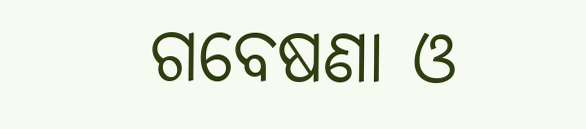ଗବେଷଣା ଓ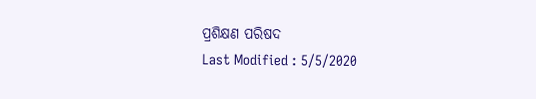ପ୍ରଶିକ୍ଷଣ ପରିଷଦ
Last Modified : 5/5/2020